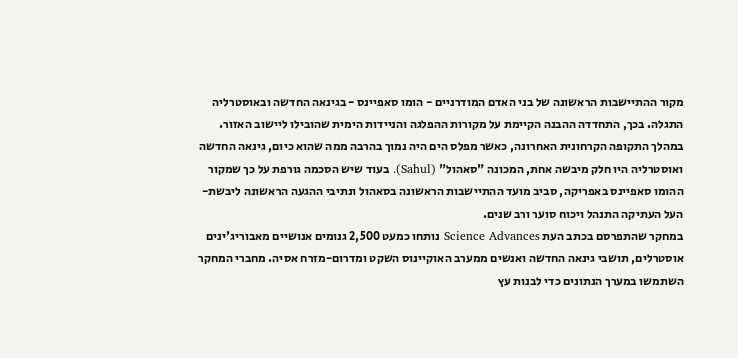מקור ההתיישבות הראשונה של בני האדם המודרניים - הומו סאפיינס - בגינאה החדשה ובאוסטרליה התגלה. בכך, התחדדה ההבנה הקיימת על מקורות ההפלגה והניידות הימית שהובילו ליישוב האזור.
במהלך התקופה הקרחונית האחרונה, כאשר מפלס הים היה נמוך בהרבה ממה שהוא כיום, גינאה החדשה ואוסטרליה היו חלק מיבשה אחת, המכונה "סאהול" (Sahul). בעוד שיש הסכמה גורפת על כך שמקור ההומו סאפיינס באפריקה, סביב מועד ההתיישבות הראשונה בסאהול ונתיבי ההגעה הראשונה ליבשת-העל העתיקה התנהל ויכוח סוער ורב שנים.
במחקר שהתפרסם בכתב העת Science Advances נותחו כמעט 2,500 גנומים אנושיים מאבוריג'ינים אוסטרלים, תושבי גינאה החדשה ואנשים ממערב האוקיינוס השקט ומדרום-מזרח אסיה. מחברי המחקר השתמשו במערך הנתונים כדי לבנות עץ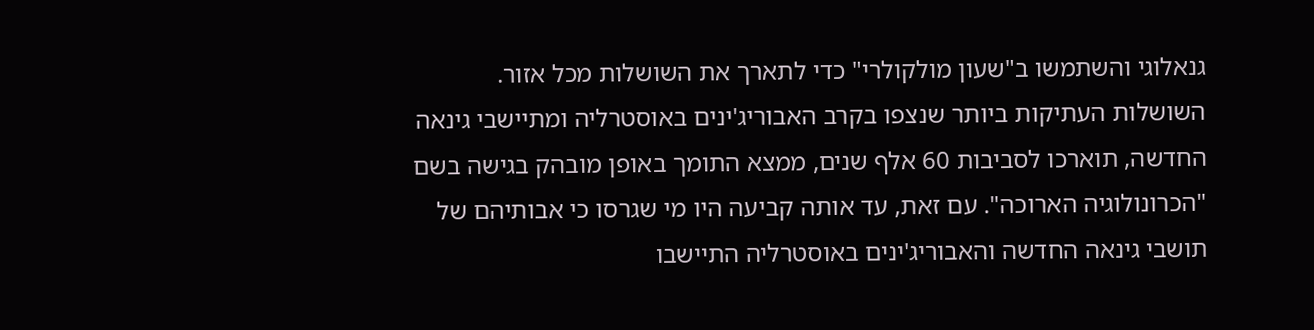גנאלוגי והשתמשו ב"שעון מולקולרי" כדי לתארך את השושלות מכל אזור.
השושלות העתיקות ביותר שנצפו בקרב האבוריג'ינים באוסטרליה ומתיישבי גינאה החדשה, תוארכו לסביבות 60 אלף שנים, ממצא התומך באופן מובהק בגישה בשם "הכרונולוגיה הארוכה". עם זאת, עד אותה קביעה היו מי שגרסו כי אבותיהם של תושבי גינאה החדשה והאבוריג'ינים באוסטרליה התיישבו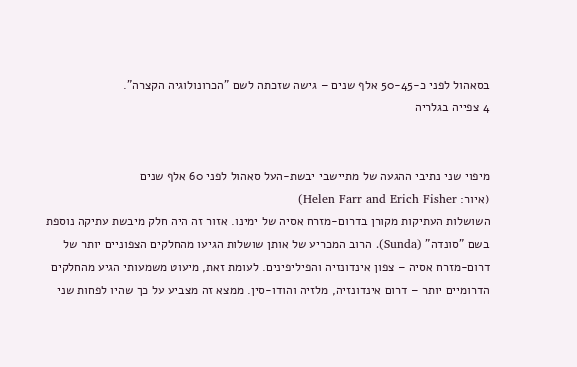בסאהול לפני כ-50-45 אלף שנים – גישה שזכתה לשם "הכרונולוגיה הקצרה".
4 צפייה בגלריה


מיפוי שני נתיבי ההגעה של מתיישבי יבשת-העל סאהול לפני 60 אלף שנים
(איור: Helen Farr and Erich Fisher)
השושלות העתיקות מקורן בדרום-מזרח אסיה של ימינו. אזור זה היה חלק מיבשת עתיקה נוספת בשם "סונדה" (Sunda). הרוב המכריע של אותן שושלות הגיעו מהחלקים הצפוניים יותר של דרום-מזרח אסיה – צפון אינדונזיה והפיליפינים. לעומת זאת, מיעוט משמעותי הגיע מהחלקים הדרומיים יותר – דרום אינדונזיה, מלזיה והודו-סין. ממצא זה מצביע על כך שהיו לפחות שני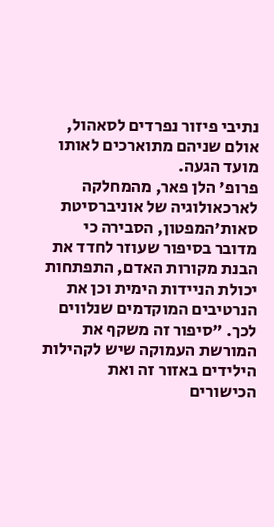נתיבי פיזור נפרדים לסאהול, אולם שניהם מתוארכים לאותו מועד הגעה.
פרופ' הלן פאר, מהמחלקה לארכאולוגיה של אוניברסיטת סאות'המפטון, הסבירה כי מדובר בסיפור שעוזר לחדד את הבנת מקורות האדם, התפתחות יכולת הניידות הימית וכן את הנרטיבים המוקדמים שנלווים לכך. "סיפור זה משקף את המורשת העמוקה שיש לקהילות הילידים באזור זה ואת הכישורים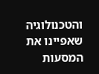והטכנולוגיה שאפיינו את המסעות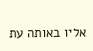אליו באותה עת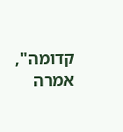קדומה", אמרה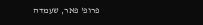פרופ' פאר, שעמדה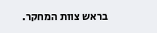בראש צוות המחקר.